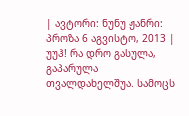| ავტორი: ნუნუ ჟანრი: პროზა 6 აგვისტო, 2013 |
უუჰ! რა დრო გასულა, გაპარულა თვალდახელშუა. სამოცს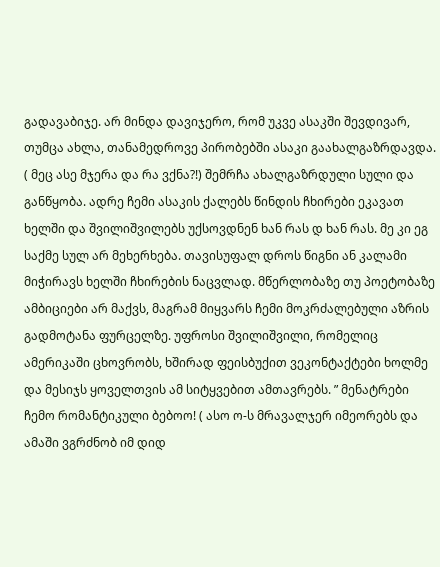გადავაბიჯე. არ მინდა დავიჯერო, რომ უკვე ასაკში შევდივარ, თუმცა ახლა, თანამედროვე პირობებში ასაკი გაახალგაზრდავდა. ( მეც ასე მჯერა და რა ვქნა?!) შემრჩა ახალგაზრდული სული და განწყობა. ადრე ჩემი ასაკის ქალებს წინდის ჩხირები ეკავათ ხელში და შვილიშვილებს უქსოვდნენ ხან რას დ ხან რას. მე კი ეგ საქმე სულ არ მეხერხება. თავისუფალ დროს წიგნი ან კალამი მიჭირავს ხელში ჩხირების ნაცვლად. მწერლობაზე თუ პოეტობაზე ამბიციები არ მაქვს, მაგრამ მიყვარს ჩემი მოკრძალებული აზრის გადმოტანა ფურცელზე. უფროსი შვილიშვილი, რომელიც ამერიკაში ცხოვრობს, ხშირად ფეისბუქით ვეკონტაქტები ხოლმე და მესიჯს ყოველთვის ამ სიტყვებით ამთავრებს. ” მენატრები ჩემო რომანტიკული ბებოო! ( ასო ო-ს მრავალჯერ იმეორებს და ამაში ვგრძნობ იმ დიდ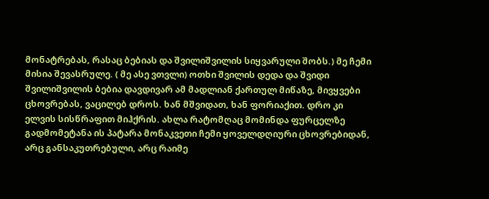მონატრებას, რასაც ბებიას და შვილიშვილის სიყვარული შობს.) მე ჩემი მისია შევასრულე. ( მე ასე ვთვლი) ოთხი შვილის დედა და შვიდი შვილიშვილის ბებია დავდივარ ამ მადლიან ქართულ მიწაზე, მივყვები ცხოვრებას, ვაცილებ დროს. ხან მშვიდათ, ხან ფორიაქით. დრო კი ელვის სისწრაფით მიჰქრის. ახლა რატომღაც მომინდა ფურცელზე გადმომეტანა ის პატარა მონაკვეთი ჩემი ყოველდღიური ცხოვრებიდან, არც განსაკუთრებული, არც რაიმე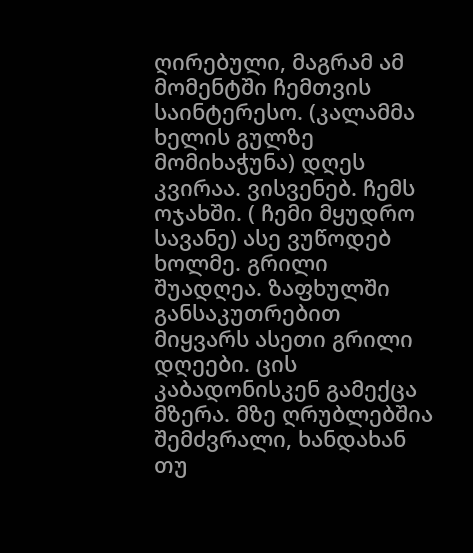ღირებული, მაგრამ ამ მომენტში ჩემთვის საინტერესო. (კალამმა ხელის გულზე მომიხაჭუნა) დღეს კვირაა. ვისვენებ. ჩემს ოჯახში. ( ჩემი მყუდრო სავანე) ასე ვუწოდებ ხოლმე. გრილი შუადღეა. ზაფხულში განსაკუთრებით მიყვარს ასეთი გრილი დღეები. ცის კაბადონისკენ გამექცა მზერა. მზე ღრუბლებშია შემძვრალი, ხანდახან თუ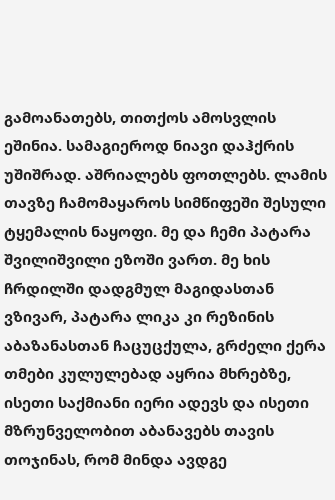გამოანათებს, თითქოს ამოსვლის ეშინია. სამაგიეროდ ნიავი დაჰქრის უშიშრად. აშრიალებს ფოთლებს. ლამის თავზე ჩამომაყაროს სიმწიფეში შესული ტყემალის ნაყოფი. მე და ჩემი პატარა შვილიშვილი ეზოში ვართ. მე ხის ჩრდილში დადგმულ მაგიდასთან ვზივარ, პატარა ლიკა კი რეზინის აბაზანასთან ჩაცუცქულა, გრძელი ქერა თმები კულულებად აყრია მხრებზე, ისეთი საქმიანი იერი ადევს და ისეთი მზრუნველობით აბანავებს თავის თოჯინას, რომ მინდა ავდგე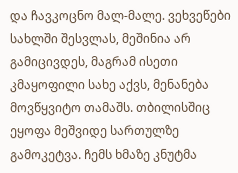და ჩავკოცნო მალ-მალე. ვეხვეწები სახლში შესვლას, მეშინია არ გამიცივდეს, მაგრამ ისეთი კმაყოფილი სახე აქვს, მენანება მოვწყვიტო თამაშს. თბილისშიც ეყოფა მეშვიდე სართულზე გამოკეტვა. ჩემს ხმაზე კნუტმა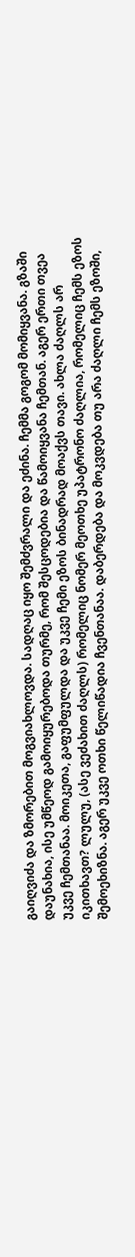გაიღვიძა და ზმორებით მოგვიახლოვდა. სადღაც იყო შემძვრალი და ეძინა. ჩემმა გოგომ მომიყვანა. გზაში დაუნახია, ისე უმწეოდ გამოიყურებოდა თურმე, რომ შესცოდებია და წამოიყვანა ჩემთან. აგერ ერთი თვეა უკვე ჩემთანაა. მოიკეთა, გაფუმფულდა და უკვე ჩემი ეზოს ბინადრად მოაქვს თავი. ახლა ძაღლს არ იკითხავთ? ლულუ, (ასე ვეძახით ძაღლს) რომელიც ნომერ მეოთხე უპატრონო ძაღლია, რომელიც ჩემს ეზოს შემოეხიზნა. აგერ უკვე ოთხი წელიწადია ჩვენთანაა. დაბერდება და მოკვდება თუ არა ძაღლი ჩემს ეზოში,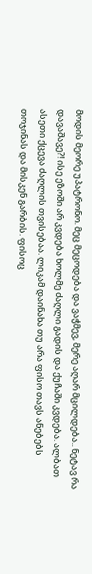მოდის მეორე უპატრონო. მეც მეცოდება და ვაჭმევ, მერე აღარ მცილდება.. ნეტავ რა დავაშავე?! ისე ეზოში არ კვდება ხოლმე ძაღლი გადის და ქუჩაში კვდება. ალბათ ასეთი ქცევა ძაღლის თვისებაა. ლიკამ დაინახა თუ არა ფისო თავს ანებებს თოჯინას და მისკენ გარბის. ფისოც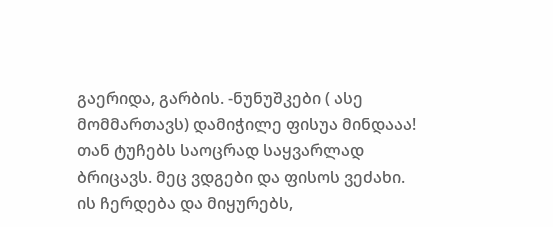გაერიდა, გარბის. -ნუნუშკები ( ასე მომმართავს) დამიჭილე ფისუა მინდააა! თან ტუჩებს საოცრად საყვარლად ბრიცავს. მეც ვდგები და ფისოს ვეძახი. ის ჩერდება და მიყურებს,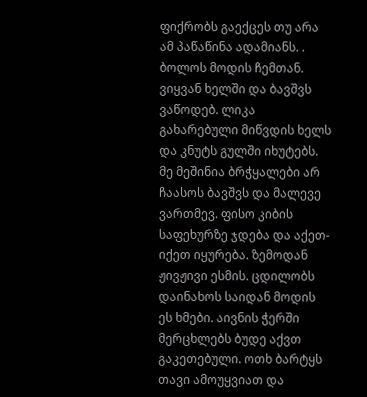ფიქრობს გაექცეს თუ არა ამ პაწაწინა ადამიანს. . ბოლოს მოდის ჩემთან. ვიყვან ხელში და ბავშვს ვაწოდებ. ლიკა გახარებული მიწვდის ხელს და კნუტს გულში იხუტებს. მე მეშინია ბრჭყალები არ ჩაასოს ბავშვს და მალევე ვართმევ. ფისო კიბის საფეხურზე ჯდება და აქეთ-იქეთ იყურება. ზემოდან ჟივჟივი ესმის. ცდილობს დაინახოს საიდან მოდის ეს ხმები. აივნის ჭერში მერცხლებს ბუდე აქვთ გაკეთებული. ოთხ ბარტყს თავი ამოუყვიათ და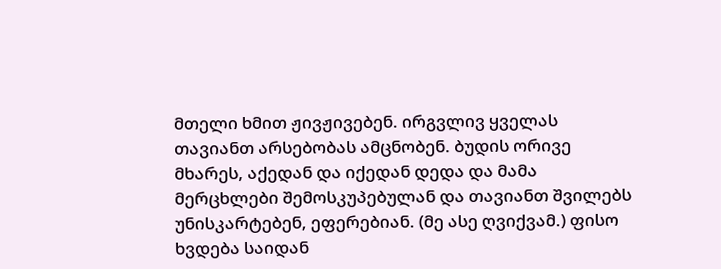მთელი ხმით ჟივჟივებენ. ირგვლივ ყველას თავიანთ არსებობას ამცნობენ. ბუდის ორივე მხარეს, აქედან და იქედან დედა და მამა მერცხლები შემოსკუპებულან და თავიანთ შვილებს უნისკარტებენ, ეფერებიან. (მე ასე ღვიქვამ.) ფისო ხვდება საიდან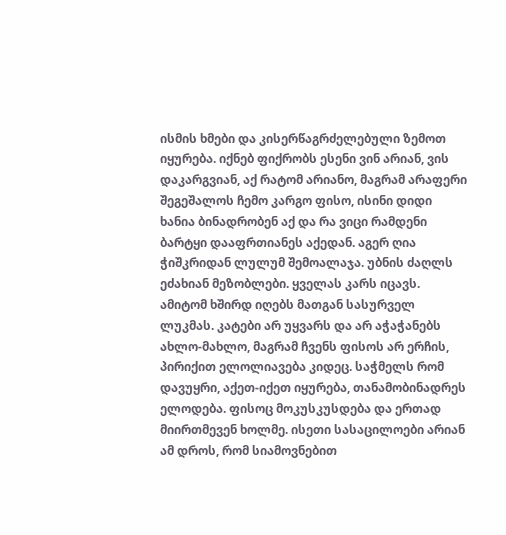ისმის ხმები და კისერწაგრძელებული ზემოთ იყურება. იქნებ ფიქრობს ესენი ვინ არიან, ვის დაკარგვიან, აქ რატომ არიანო, მაგრამ არაფერი შეგეშალოს ჩემო კარგო ფისო, ისინი დიდი ხანია ბინადრობენ აქ და რა ვიცი რამდენი ბარტყი დააფრთიანეს აქედან. აგერ ღია ჭიშკრიდან ლულუმ შემოალაჯა. უბნის ძაღლს ეძახიან მეზობლები. ყველას კარს იცავს. ამიტომ ხშირდ იღებს მათგან სასურველ ლუკმას. კატები არ უყვარს და არ აჭაჭანებს ახლო-მახლო, მაგრამ ჩვენს ფისოს არ ერჩის, პირიქით ელოლიავება კიდეც. საჭმელს რომ დავუყრი, აქეთ-იქეთ იყურება, თანამობინადრეს ელოდება. ფისოც მოკუსკუსდება და ერთად მიირთმევენ ხოლმე. ისეთი სასაცილოები არიან ამ დროს, რომ სიამოვნებით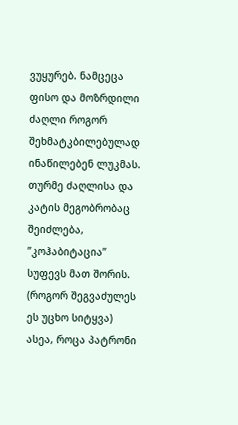ვუყურებ. ნამცეცა ფისო და მოზრდილი ძაღლი როგორ შეხმატკბილებულად ინაწილებენ ლუკმას. თურმე ძაღლისა და კატის მეგობრობაც შეიძლება, ”კოჰაბიტაცია” სუფევს მათ შორის. (როგორ შეგვაძულეს ეს უცხო სიტყვა) ასეა, როცა პატრონი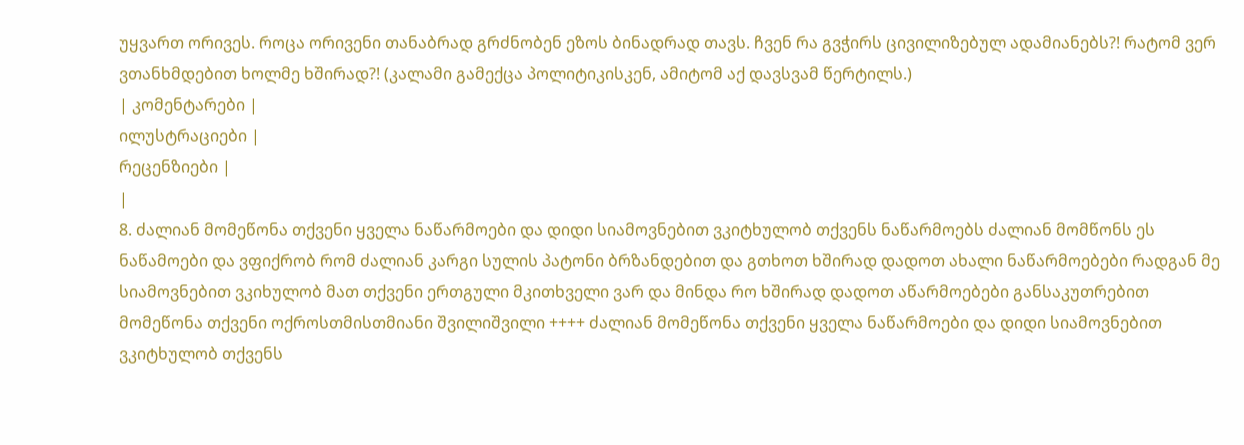უყვართ ორივეს. როცა ორივენი თანაბრად გრძნობენ ეზოს ბინადრად თავს. ჩვენ რა გვჭირს ცივილიზებულ ადამიანებს?! რატომ ვერ ვთანხმდებით ხოლმე ხშირად?! (კალამი გამექცა პოლიტიკისკენ, ამიტომ აქ დავსვამ წერტილს.)
| კომენტარები |
ილუსტრაციები |
რეცენზიები |
|
8. ძალიან მომეწონა თქვენი ყველა ნაწარმოები და დიდი სიამოვნებით ვკიტხულობ თქვენს ნაწარმოებს ძალიან მომწონს ეს ნაწამოები და ვფიქრობ რომ ძალიან კარგი სულის პატონი ბრზანდებით და გთხოთ ხშირად დადოთ ახალი ნაწარმოებები რადგან მე სიამოვნებით ვკიხულობ მათ თქვენი ერთგული მკითხველი ვარ და მინდა რო ხშირად დადოთ აწარმოებები განსაკუთრებით მომეწონა თქვენი ოქროსთმისთმიანი შვილიშვილი ++++ ძალიან მომეწონა თქვენი ყველა ნაწარმოები და დიდი სიამოვნებით ვკიტხულობ თქვენს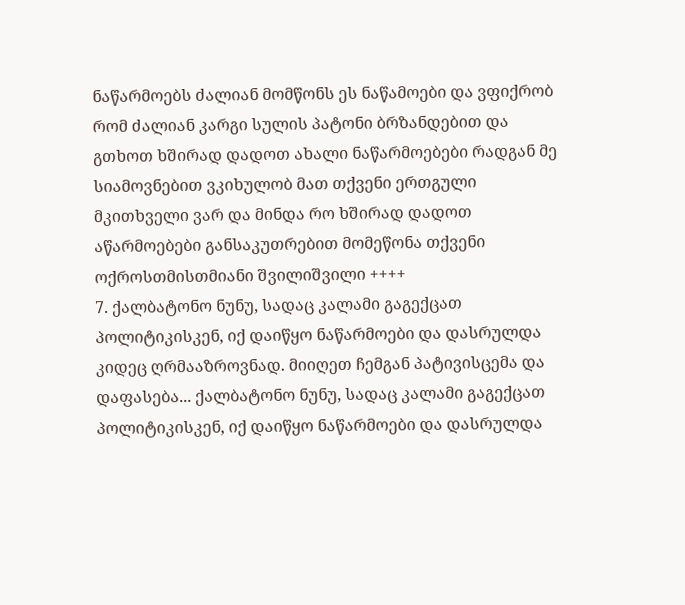ნაწარმოებს ძალიან მომწონს ეს ნაწამოები და ვფიქრობ რომ ძალიან კარგი სულის პატონი ბრზანდებით და გთხოთ ხშირად დადოთ ახალი ნაწარმოებები რადგან მე სიამოვნებით ვკიხულობ მათ თქვენი ერთგული მკითხველი ვარ და მინდა რო ხშირად დადოთ აწარმოებები განსაკუთრებით მომეწონა თქვენი ოქროსთმისთმიანი შვილიშვილი ++++
7. ქალბატონო ნუნუ, სადაც კალამი გაგექცათ პოლიტიკისკენ, იქ დაიწყო ნაწარმოები და დასრულდა კიდეც ღრმააზროვნად. მიიღეთ ჩემგან პატივისცემა და დაფასება... ქალბატონო ნუნუ, სადაც კალამი გაგექცათ პოლიტიკისკენ, იქ დაიწყო ნაწარმოები და დასრულდა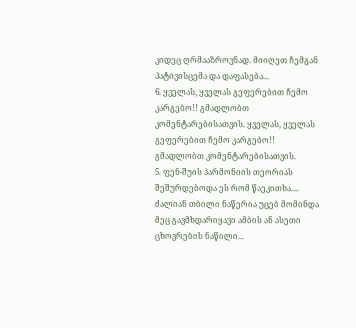კიდეც ღრმააზროვნად. მიიღეთ ჩემგან პატივისცემა და დაფასება...
6. ყველას, ყველას გეფერებით ჩემო კარგებო!! გმადლობთ კომენტარებისათვის. ყველას, ყველას გეფერებით ჩემო კარგებო!! გმადლობთ კომენტარებისათვის.
5. ფენ-შუის ჰარმონიის თეორიას შეშურდებოდა ეს რომ წაეკითხა.... ძალიან თბილი ნაწერია უცებ მომინდა მეც გავმხდარიყავი ამბის ან ასეთი ცხოვრების ნაწილი...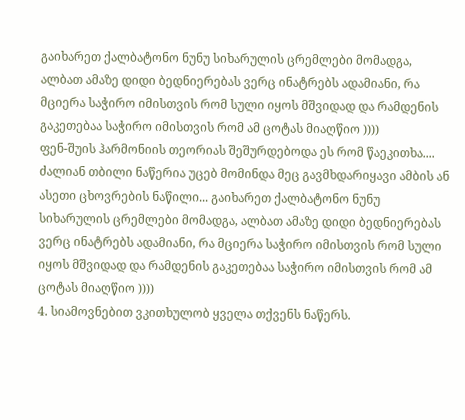გაიხარეთ ქალბატონო ნუნუ სიხარულის ცრემლები მომადგა, ალბათ ამაზე დიდი ბედნიერებას ვერც ინატრებს ადამიანი, რა მციერა საჭირო იმისთვის რომ სული იყოს მშვიდად და რამდენის გაკეთებაა საჭირო იმისთვის რომ ამ ცოტას მიაღწიო ))))
ფენ-შუის ჰარმონიის თეორიას შეშურდებოდა ეს რომ წაეკითხა.... ძალიან თბილი ნაწერია უცებ მომინდა მეც გავმხდარიყავი ამბის ან ასეთი ცხოვრების ნაწილი... გაიხარეთ ქალბატონო ნუნუ სიხარულის ცრემლები მომადგა, ალბათ ამაზე დიდი ბედნიერებას ვერც ინატრებს ადამიანი, რა მციერა საჭირო იმისთვის რომ სული იყოს მშვიდად და რამდენის გაკეთებაა საჭირო იმისთვის რომ ამ ცოტას მიაღწიო ))))
4. სიამოვნებით ვკითხულობ ყველა თქვენს ნაწერს.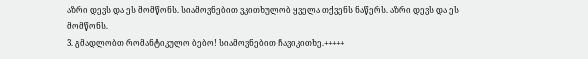აზრი დევს და ეს მომწონს. სიამოვნებით ვკითხულობ ყველა თქვენს ნაწერს. აზრი დევს და ეს მომწონს.
3. გმადლობთ რომანტიკულო ბებო! სიამოვნებით ჩავიკითხე.+++++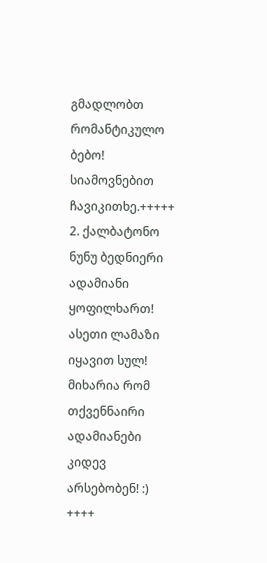გმადლობთ რომანტიკულო ბებო! სიამოვნებით ჩავიკითხე.+++++
2. ქალბატონო ნუნუ ბედნიერი ადამიანი ყოფილხართ! ასეთი ლამაზი იყავით სულ! მიხარია რომ თქვენნაირი ადამიანები კიდევ არსებობენ! :) ++++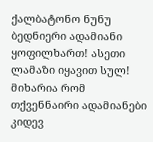ქალბატონო ნუნუ ბედნიერი ადამიანი ყოფილხართ! ასეთი ლამაზი იყავით სულ! მიხარია რომ თქვენნაირი ადამიანები კიდევ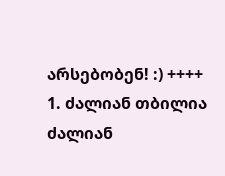არსებობენ! :) ++++
1. ძალიან თბილია ძალიან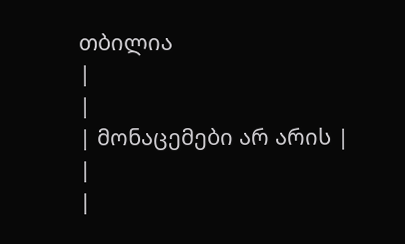თბილია
|
|
| მონაცემები არ არის |
|
|